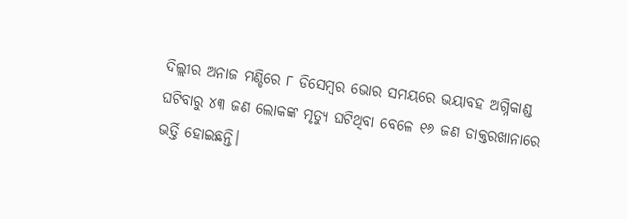ଦିଲ୍ଲୀର ଅନାଜ ମଣ୍ଡିରେ ୮ ଡିସେମ୍ବର ଭୋର ସମୟରେ ଭୟାବହ ଅଗ୍ନିକାଣ୍ଡ ଘଟିବାରୁ ୪୩ ଜଣ ଲୋକଙ୍କ ମୃତ୍ୟୁ ଘଟିଥିବା ବେଳେ ୧୬ ଜଣ ଡାକ୍ତରଖାନାରେ ଭର୍ତ୍ତି ହୋଇଛନ୍ତି।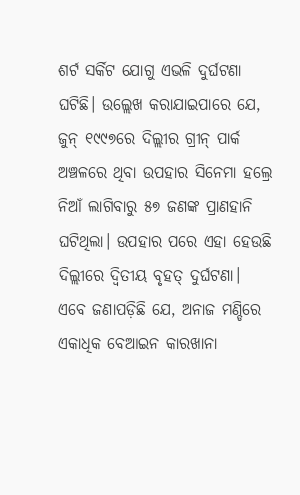ଶର୍ଟ ସର୍କିଟ ଯୋଗୁ ଏଭଳି ଦୁର୍ଘଟଣା ଘଟିଛି। ଉଲ୍ଲେଖ କରାଯାଇପାରେ ଯେ, ଜୁନ୍ ୧୯୯୭ରେ ଦିଲ୍ଲୀର ଗ୍ରୀନ୍ ପାର୍କ ଅଞ୍ଚଳରେ ଥିବା ଉପହାର ସିନେମା ହଲ୍ରେ ନିଆଁ ଲାଗିବାରୁ ୫୭ ଜଣଙ୍କ ପ୍ରାଣହାନି ଘଟିଥିଲା। ଉପହାର ପରେ ଏହା ହେଉଛି ଦିଲ୍ଲୀରେ ଦ୍ୱିତୀୟ ବୃହତ୍ ଦୁର୍ଘଟଣା। ଏବେ ଜଣାପଡ଼ିଛି ଯେ, ଅନାଜ ମଣ୍ଡିରେ ଏକାଧିକ ବେଆଇନ କାରଖାନା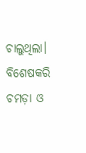ଚାଲୁଥିଲା। ବିଶେଷକରି ଚମଡ଼ା ଓ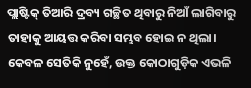ପ୍ଲାଷ୍ଟିକ୍ ତିଆରି ଦ୍ରବ୍ୟ ଗଚ୍ଛିତ ଥିବାରୁ ନିଆଁ ଲାଗିବାରୁ ତାହାକୁ ଆୟତ୍ତ କରିବା ସମ୍ଭବ ହୋଇ ନ ଥିଲା। କେବଳ ସେତିକି ନୁହେଁ, ଉକ୍ତ କୋଠାଗୁଡ଼ିକ ଏଭଳି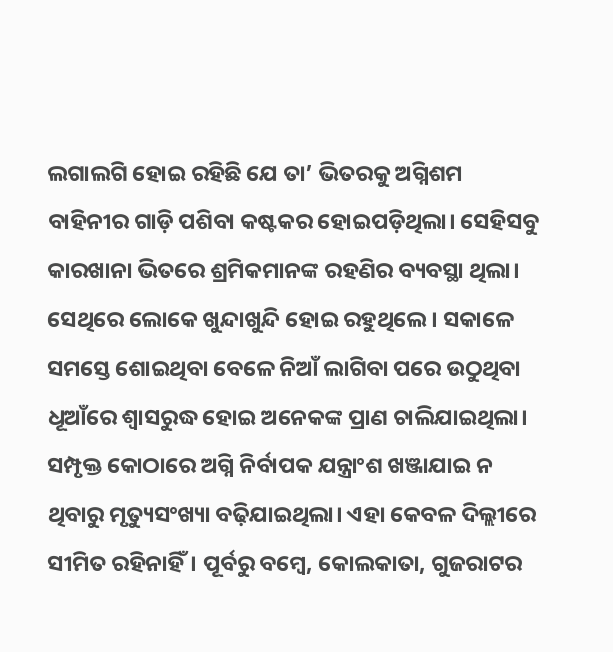ଲଗାଲଗି ହୋଇ ରହିଛି ଯେ ତା’ ଭିତରକୁ ଅଗ୍ନିଶମ ବାହିନୀର ଗାଡ଼ି ପଶିବା କଷ୍ଟକର ହୋଇପଡ଼ିଥିଲା। ସେହିସବୁ କାରଖାନା ଭିତରେ ଶ୍ରମିକମାନଙ୍କ ରହଣିର ବ୍ୟବସ୍ଥା ଥିଲା। ସେଥିରେ ଲୋକେ ଖୁନ୍ଦାଖୁନ୍ଦି ହୋଇ ରହୁଥିଲେ। ସକାଳେ ସମସ୍ତେ ଶୋଇଥିବା ବେଳେ ନିଆଁ ଲାଗିବା ପରେ ଉଠୁଥିବା ଧୂଆଁରେ ଶ୍ୱାସରୁଦ୍ଧ ହୋଇ ଅନେକଙ୍କ ପ୍ରାଣ ଚାଲିଯାଇଥିଲା। ସମ୍ପୃକ୍ତ କୋଠାରେ ଅଗ୍ନି ନିର୍ବାପକ ଯନ୍ତ୍ରାଂଶ ଖଞ୍ଜାଯାଇ ନ ଥିବାରୁ ମୃତ୍ୟୁସଂଖ୍ୟା ବଢ଼ିଯାଇଥିଲା। ଏହା କେବଳ ଦିଲ୍ଲୀରେ ସୀମିତ ରହିନାହିଁ। ପୂର୍ବରୁ ବମ୍ବେ, କୋଲକାତା, ଗୁଜରାଟର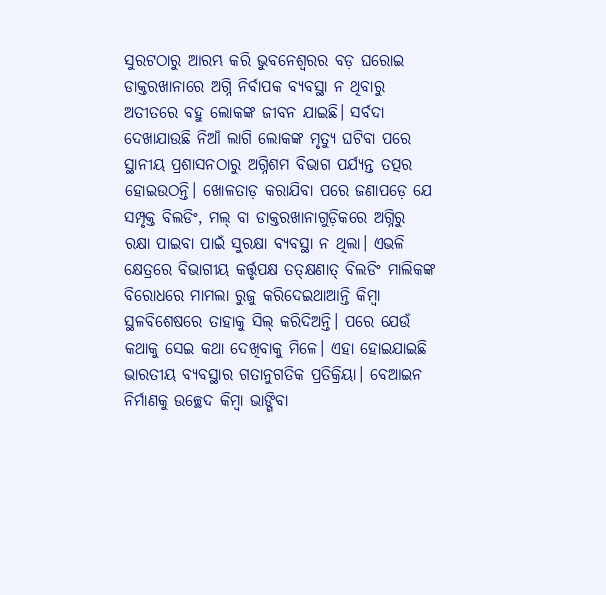ସୁରଟଠାରୁ ଆରମ୍ଭ କରି ଭୁବନେଶ୍ୱରର ବଡ଼ ଘରୋଇ ଡାକ୍ତରଖାନାରେ ଅଗ୍ନି ନିର୍ବାପକ ବ୍ୟବସ୍ଥା ନ ଥିବାରୁ ଅତୀତରେ ବହୁ ଲୋକଙ୍କ ଜୀବନ ଯାଇଛି। ସର୍ବଦା ଦେଖାଯାଉଛି ନିଆଁ ଲାଗି ଲୋକଙ୍କ ମୃତ୍ୟୁ ଘଟିବା ପରେ ସ୍ଥାନୀୟ ପ୍ରଶାସନଠାରୁ ଅଗ୍ନିଶମ ବିଭାଗ ପର୍ଯ୍ୟନ୍ତ ତତ୍ପର ହୋଇଉଠନ୍ତି। ଖୋଳତାଡ଼ କରାଯିବା ପରେ ଜଣାପଡ଼େ ଯେ ସମ୍ପୃକ୍ତ ବିଲଡିଂ, ମଲ୍ ବା ଡାକ୍ତରଖାନାଗୁଡ଼ିକରେ ଅଗ୍ନିରୁ ରକ୍ଷା ପାଇବା ପାଇଁ ସୁରକ୍ଷା ବ୍ୟବସ୍ଥା ନ ଥିଲା। ଏଭଳି କ୍ଷେତ୍ରରେ ବିଭାଗୀୟ କର୍ତ୍ତୃପକ୍ଷ ତତ୍କ୍ଷଣାତ୍ ବିଲଡିଂ ମାଲିକଙ୍କ ବିରୋଧରେ ମାମଲା ରୁଜୁ କରିଦେଇଥାଆନ୍ତି କିମ୍ବା ସ୍ଥଳବିଶେଷରେ ତାହାକୁ ସିଲ୍ କରିଦିଅନ୍ତି। ପରେ ଯେଉଁ କଥାକୁ ସେଇ କଥା ଦେଖିବାକୁ ମିଳେ। ଏହା ହୋଇଯାଇଛି ଭାରତୀୟ ବ୍ୟବସ୍ଥାର ଗତାନୁଗତିକ ପ୍ରତିକ୍ରିୟା। ବେଆଇନ ନିର୍ମାଣକୁ ଉଚ୍ଛେଦ କିମ୍ବା ଭାଙ୍ଗିବା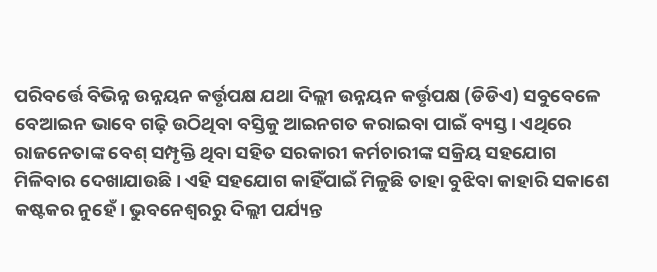ପରିବର୍ତ୍ତେ ବିଭିନ୍ନ ଉନ୍ନୟନ କର୍ତ୍ତୃପକ୍ଷ ଯଥା ଦିଲ୍ଲୀ ଉନ୍ନୟନ କର୍ତ୍ତୃପକ୍ଷ (ଡିଡିଏ) ସବୁବେଳେ ବେଆଇନ ଭାବେ ଗଢ଼ି ଉଠିଥିବା ବସ୍ତିକୁ ଆଇନଗତ କରାଇବା ପାଇଁ ବ୍ୟସ୍ତ। ଏଥିରେ ରାଜନେତାଙ୍କ ବେଶ୍ ସମ୍ପୃକ୍ତି ଥିବା ସହିତ ସରକାରୀ କର୍ମଚାରୀଙ୍କ ସକ୍ରିୟ ସହଯୋଗ ମିଳିବାର ଦେଖାଯାଉଛି। ଏହି ସହଯୋଗ କାହିଁପାଇଁ ମିଳୁଛି ତାହା ବୁଝିବା କାହାରି ସକାଶେ କଷ୍ଟକର ନୁହେଁ। ଭୁବନେଶ୍ୱରରୁ ଦିଲ୍ଲୀ ପର୍ଯ୍ୟନ୍ତ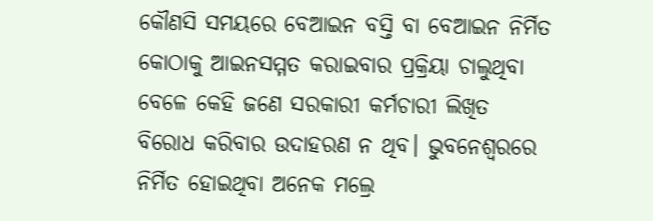କୌଣସି ସମୟରେ ବେଆଇନ ବସ୍ତି ବା ବେଆଇନ ନିର୍ମିତ କୋଠାକୁ ଆଇନସମ୍ମତ କରାଇବାର ପ୍ରକ୍ରିୟା ଚାଲୁଥିବା ବେଳେ କେହି ଜଣେ ସରକାରୀ କର୍ମଚାରୀ ଲିଖିତ ବିରୋଧ କରିବାର ଉଦାହରଣ ନ ଥିବ। ଭୁବନେଶ୍ୱରରେ ନିର୍ମିତ ହୋଇଥିବା ଅନେକ ମଲ୍ରେ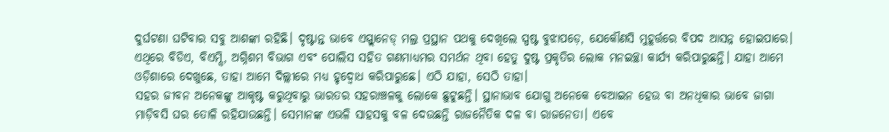ଦୁର୍ଘଟଣା ଘଟିବାର ସବୁ ଆଶଙ୍କା ରହିଛି। ଦୃଷ୍ଟାନ୍ତ ଭାବେ ଏସ୍ପ୍ଲାନେଡ୍ ମଲ୍ର ପ୍ରସ୍ଥାନ ପଥକୁ ଦେଖିଲେ ସ୍ପଷ୍ଟ ବୁଝାପଡ଼େ, ଯେକୌଣସି ମୁହୂର୍ତ୍ତରେ ବିପଦ ଆସନ୍ନ ହୋଇପାରେ। ଏଥିରେ ବିଡିଏ, ବିଏମ୍ସି, ଅଗ୍ନିଶମ ବିଭାଗ ଏବଂ ପୋଲିସ ସହିତ ଗଣମାଧ୍ୟମର ସମର୍ଥନ ଥିବା ହେତୁ ଦୁଷ୍ଟ ପ୍ରକୃତିର ଲୋକ ମନଇଚ୍ଛା କାର୍ଯ୍ୟ କରିପାରୁଛନ୍ତି। ଯାହା ଆମେ ଓଡ଼ିଶାରେ ଦେଖୁଛେ, ତାହା ଆମେ ଦିଲ୍ଲୀରେ ମଧ୍ୟ ହୃଦ୍ବୋଧ କରିପାରୁଛେ। ଏଠି ଯାହା, ସେଠି ତାହା।
ସହର ଜୀବନ ଅନେକଙ୍କୁ ଆକୃଷ୍ଟ କରୁଥିବାରୁ ଭାରତର ସହରାଞ୍ଚଳକୁ ଲୋକେ ଛୁଟୁଛନ୍ତି। ସ୍ଥାନାଭାବ ଯୋଗୁ ଅନେକେ ବେଆଇନ ହେଉ ବା ଅନଧିକାର ଭାବେ ଜାଗା ମାଡ଼ିବସି ଘର ତୋଳି ରହିଯାଉଛନ୍ତି। ସେମାନଙ୍କ ଏଭଳି ସାହସକୁ ବଳ ଦେଉଛନ୍ତି ରାଜନୈତିକ ଦଳ ବା ରାଜନେତା। ଏବେ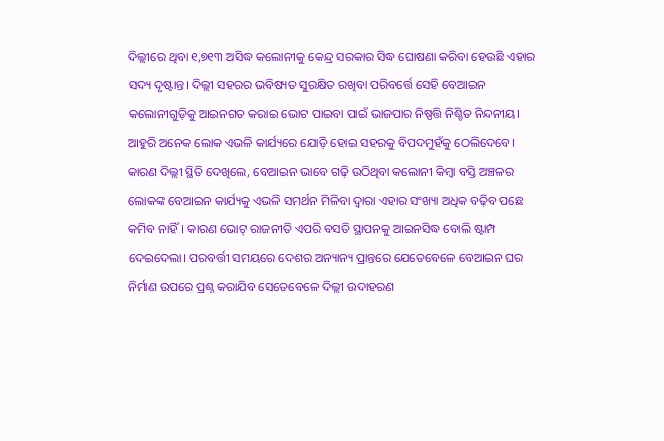ଦିଲ୍ଲୀରେ ଥିବା ୧,୭୧୩ ଅସିଦ୍ଧ କଲୋନୀକୁ କେନ୍ଦ୍ର ସରକାର ସିଦ୍ଧ ଘୋଷଣା କରିବା ହେଉଛି ଏହାର ସଦ୍ୟ ଦୃଷ୍ଟାନ୍ତ। ଦିଲ୍ଲୀ ସହରର ଭବିଷ୍ୟତ ସୁରକ୍ଷିତ ରଖିବା ପରିବର୍ତ୍ତେ ସେହି ବେଆଇନ କଲୋନୀଗୁଡ଼ିକୁ ଆଇନଗତ କରାଇ ଭୋଟ ପାଇବା ପାଇଁ ଭାଜପାର ନିଷ୍ପତ୍ତି ନିଶ୍ଚିତ ନିନ୍ଦନୀୟ। ଆହୁରି ଅନେକ ଲୋକ ଏଭଳି କାର୍ଯ୍ୟରେ ଯୋଡ଼ି ହୋଇ ସହରକୁ ବିପଦମୁହଁକୁ ଠେଲିଦେବେ। କାରଣ ଦିଲ୍ଲୀ ସ୍ଥିତି ଦେଖିଲେ, ବେଆଇନ ଭାବେ ଗଢ଼ି ଉଠିଥିବା କଲୋନୀ କିମ୍ବା ବସ୍ତି ଅଞ୍ଚଳର ଲୋକଙ୍କ ବେଆଇନ କାର୍ଯ୍ୟକୁ ଏଭଳି ସମର୍ଥନ ମିଳିବା ଦ୍ୱାରା ଏହାର ସଂଖ୍ୟା ଅଧିକ ବଢ଼ିବ ପଛେ କମିବ ନାହିଁ। କାରଣ ଭୋଟ୍ ରାଜନୀତି ଏପରି ବସତି ସ୍ଥାପନକୁ ଆଇନସିଦ୍ଧ ବୋଲି ଷ୍ଟାମ୍ପ ଦେଇଦେଲା। ପରବର୍ତ୍ତୀ ସମୟରେ ଦେଶର ଅନ୍ୟାନ୍ୟ ପ୍ରାନ୍ତରେ ଯେତେବେଳେ ବେଆଇନ ଘର ନିର୍ମାଣ ଉପରେ ପ୍ରଶ୍ନ କରାଯିବ ସେତେବେଳେ ଦିଲ୍ଲୀ ଉଦାହରଣ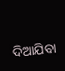ଦିଆଯିବା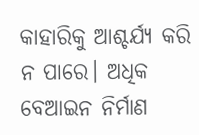କାହାରିକୁ ଆଶ୍ଚର୍ଯ୍ୟ କରି ନ ପାରେ। ଅଧିକ ବେଆଇନ ନିର୍ମାଣ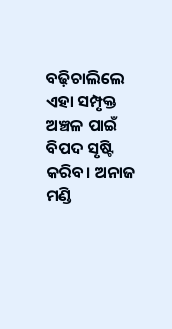ବଢ଼ିଚାଲିଲେ ଏହା ସମ୍ପୃକ୍ତ ଅଞ୍ଚଳ ପାଇଁ ବିପଦ ସୃଷ୍ଟି କରିବ। ଅନାଜ ମଣ୍ଡି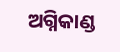ଅଗ୍ନିକାଣ୍ଡ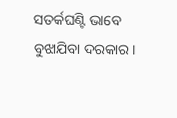ସତର୍କଘଣ୍ଟି ଭାବେ ବୁଝାଯିବା ଦରକାର।